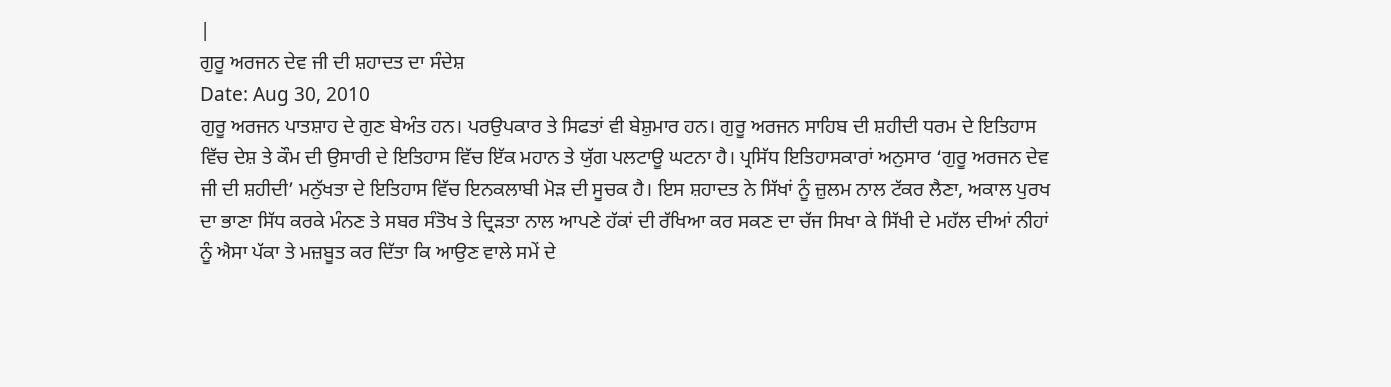|
ਗੁਰੂ ਅਰਜਨ ਦੇਵ ਜੀ ਦੀ ਸ਼ਹਾਦਤ ਦਾ ਸੰਦੇਸ਼
Date: Aug 30, 2010
ਗੁਰੂ ਅਰਜਨ ਪਾਤਸ਼ਾਹ ਦੇ ਗੁਣ ਬੇਅੰਤ ਹਨ। ਪਰਉਪਕਾਰ ਤੇ ਸਿਫਤਾਂ ਵੀ ਬੇਸ਼ੁਮਾਰ ਹਨ। ਗੁਰੂ ਅਰਜਨ ਸਾਹਿਬ ਦੀ ਸ਼ਹੀਦੀ ਧਰਮ ਦੇ ਇਤਿਹਾਸ ਵਿੱਚ ਦੇਸ਼ ਤੇ ਕੌਮ ਦੀ ਉਸਾਰੀ ਦੇ ਇਤਿਹਾਸ ਵਿੱਚ ਇੱਕ ਮਹਾਨ ਤੇ ਯੁੱਗ ਪਲਟਾਊ ਘਟਨਾ ਹੈ। ਪ੍ਰਸਿੱਧ ਇਤਿਹਾਸਕਾਰਾਂ ਅਨੁਸਾਰ ‘ਗੁਰੂ ਅਰਜਨ ਦੇਵ ਜੀ ਦੀ ਸ਼ਹੀਦੀ’ ਮਨੁੱਖਤਾ ਦੇ ਇਤਿਹਾਸ ਵਿੱਚ ਇਨਕਲਾਬੀ ਮੋੜ ਦੀ ਸੂਚਕ ਹੈ। ਇਸ ਸ਼ਹਾਦਤ ਨੇ ਸਿੱਖਾਂ ਨੂੰ ਜ਼ੁਲਮ ਨਾਲ ਟੱਕਰ ਲੈਣਾ, ਅਕਾਲ ਪੁਰਖ ਦਾ ਭਾਣਾ ਸਿੱਧ ਕਰਕੇ ਮੰਨਣ ਤੇ ਸਬਰ ਸੰਤੋਖ ਤੇ ਦ੍ਰਿੜਤਾ ਨਾਲ ਆਪਣੇ ਹੱਕਾਂ ਦੀ ਰੱਖਿਆ ਕਰ ਸਕਣ ਦਾ ਚੱਜ ਸਿਖਾ ਕੇ ਸਿੱਖੀ ਦੇ ਮਹੱਲ ਦੀਆਂ ਨੀਹਾਂ ਨੂੰ ਐਸਾ ਪੱਕਾ ਤੇ ਮਜ਼ਬੂਤ ਕਰ ਦਿੱਤਾ ਕਿ ਆਉਣ ਵਾਲੇ ਸਮੇਂ ਦੇ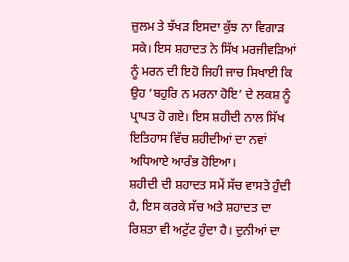ਜ਼ੁਲਮ ਤੇ ਝੱਖੜ ਇਸਦਾ ਕੁੱਝ ਨਾ ਵਿਗਾੜ ਸਕੇ। ਇਸ ਸ਼ਹਾਦਤ ਨੇ ਸਿੱਖ ਮਰਜੀਵੜਿਆਂ ਨੂੰ ਮਰਨ ਦੀ ਇਹੋ ਜਿਹੀ ਜਾਚ ਸਿਖਾਈ ਕਿ ਉਹ ‘ਬਹੁਰਿ ਨ ਮਰਨਾ ਹੋਇ’ ਦੇ ਲਕਸ਼ ਨੂੰ ਪ੍ਰਾਪਤ ਹੋ ਗਏ। ਇਸ ਸ਼ਹੀਦੀ ਨਾਲ ਸਿੱਖ ਇਤਿਹਾਸ ਵਿੱਚ ਸ਼ਹੀਦੀਆਂ ਦਾ ਨਵਾਂ ਅਧਿਆਏ ਆਰੰਭ ਹੋਇਆ।
ਸ਼ਹੀਦੀ ਦੀ ਸ਼ਹਾਦਤ ਸਮੇਂ ਸੱਚ ਵਾਸਤੇ ਹੁੰਦੀ ਹੈ, ਇਸ ਕਰਕੇ ਸੱਚ ਅਤੇ ਸ਼ਹਾਦਤ ਦਾ ਰਿਸ਼ਤਾ ਵੀ ਅਟੁੱਟ ਹੁੰਦਾ ਹੈ। ਦੁਨੀਆਂ ਦਾ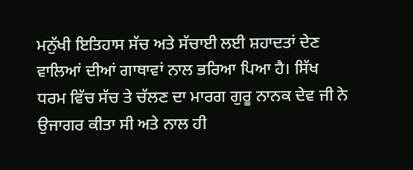ਮਨੁੱਖੀ ਇਤਿਹਾਸ ਸੱਚ ਅਤੇ ਸੱਚਾਈ ਲਈ ਸ਼ਹਾਦਤਾਂ ਦੇਣ ਵਾਲਿਆਂ ਦੀਆਂ ਗਾਥਾਵਾਂ ਨਾਲ ਭਰਿਆ ਪਿਆ ਹੈ। ਸਿੱਖ ਧਰਮ ਵਿੱਚ ਸੱਚ ਤੇ ਚੱਲਣ ਦਾ ਮਾਰਗ ਗੁਰੂ ਨਾਨਕ ਦੇਵ ਜੀ ਨੇ ਉਜਾਗਰ ਕੀਤਾ ਸੀ ਅਤੇ ਨਾਲ ਹੀ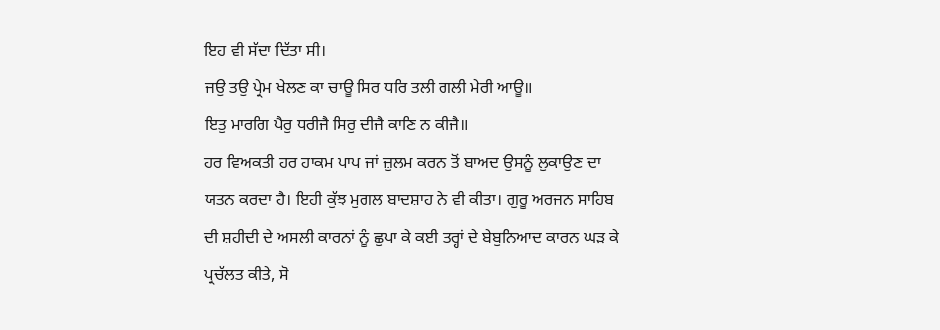ਇਹ ਵੀ ਸੱਦਾ ਦਿੱਤਾ ਸੀ।
ਜਉ ਤਉ ਪ੍ਰੇਮ ਖੇਲਣ ਕਾ ਚਾਊ ਸਿਰ ਧਰਿ ਤਲੀ ਗਲੀ ਮੇਰੀ ਆਊ॥
ਇਤੁ ਮਾਰਗਿ ਪੈਰੁ ਧਰੀਜੈ ਸਿਰੁ ਦੀਜੈ ਕਾਣਿ ਨ ਕੀਜੈ॥
ਹਰ ਵਿਅਕਤੀ ਹਰ ਹਾਕਮ ਪਾਪ ਜਾਂ ਜ਼ੁਲਮ ਕਰਨ ਤੋਂ ਬਾਅਦ ਉਸਨੂੰ ਲੁਕਾਉਣ ਦਾ ਯਤਨ ਕਰਦਾ ਹੈ। ਇਹੀ ਕੁੱਝ ਮੁਗਲ ਬਾਦਸ਼ਾਹ ਨੇ ਵੀ ਕੀਤਾ। ਗੁਰੂ ਅਰਜਨ ਸਾਹਿਬ ਦੀ ਸ਼ਹੀਦੀ ਦੇ ਅਸਲੀ ਕਾਰਨਾਂ ਨੂੰ ਛੁਪਾ ਕੇ ਕਈ ਤਰ੍ਹਾਂ ਦੇ ਬੇਬੁਨਿਆਦ ਕਾਰਨ ਘੜ ਕੇ ਪ੍ਰਚੱਲਤ ਕੀਤੇ, ਸੋ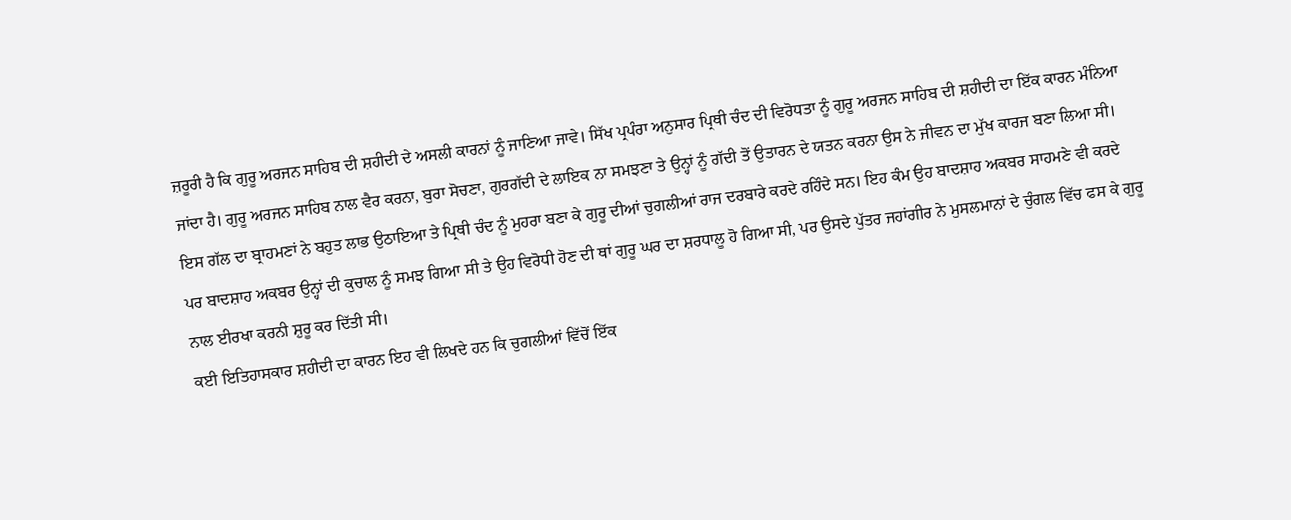ਜ਼ਰੂਰੀ ਹੈ ਕਿ ਗੁਰੂ ਅਰਜਨ ਸਾਹਿਬ ਦੀ ਸ਼ਹੀਦੀ ਦੇ ਅਸਲੀ ਕਾਰਨਾਂ ਨੂੰ ਜਾਣਿਆ ਜਾਵੇ। ਸਿੱਖ ਪ੍ਰਪੰਰਾ ਅਨੁਸਾਰ ਪ੍ਰਿਥੀ ਚੰਦ ਦੀ ਵਿਰੋਧਤਾ ਨੂੰ ਗੁਰੂ ਅਰਜਨ ਸਾਹਿਬ ਦੀ ਸ਼ਹੀਦੀ ਦਾ ਇੱਕ ਕਾਰਨ ਮੰਨਿਆ ਜਾਂਦਾ ਹੈ। ਗੁਰੂ ਅਰਜਨ ਸਾਹਿਬ ਨਾਲ ਵੈਰ ਕਰਨਾ, ਬੁਰਾ ਸੋਚਣਾ, ਗੁਰਗੱਦੀ ਦੇ ਲਾਇਕ ਨਾ ਸਮਝਣਾ ਤੇ ਉਨ੍ਹਾਂ ਨੂੰ ਗੱਦੀ ਤੋਂ ਉਤਾਰਨ ਦੇ ਯਤਨ ਕਰਨਾ ਉਸ ਨੇ ਜੀਵਨ ਦਾ ਮੁੱਖ ਕਾਰਜ ਬਣਾ ਲਿਆ ਸੀ। ਇਸ ਗੱਲ ਦਾ ਬ੍ਰਾਹਮਣਾਂ ਨੇ ਬਹੁਤ ਲਾਭ ਉਠਾਇਆ ਤੇ ਪ੍ਰਿਥੀ ਚੰਦ ਨੂੰ ਮੁਹਰਾ ਬਣਾ ਕੇ ਗੁਰੂ ਦੀਆਂ ਚੁਗਲੀਆਂ ਰਾਜ ਦਰਬਾਰੇ ਕਰਦੇ ਰਹਿੰਦੇ ਸਨ। ਇਹ ਕੰਮ ਉਹ ਬਾਦਸ਼ਾਹ ਅਕਬਰ ਸਾਹਮਣੇ ਵੀ ਕਰਦੇ ਪਰ ਬਾਦਸ਼ਾਹ ਅਕਬਰ ਉਨ੍ਹਾਂ ਦੀ ਕੁਚਾਲ ਨੂੰ ਸਮਝ ਗਿਆ ਸੀ ਤੇ ਉਹ ਵਿਰੋਧੀ ਹੋਣ ਦੀ ਥਾਂ ਗੁਰੂ ਘਰ ਦਾ ਸ਼ਰਧਾਲੂ ਹੋ ਗਿਆ ਸੀ, ਪਰ ਉਸਦੇ ਪੁੱਤਰ ਜਹਾਂਗੀਰ ਨੇ ਮੁਸਲਮਾਨਾਂ ਦੇ ਚੁੰਗਲ ਵਿੱਚ ਫਸ ਕੇ ਗੁਰੂ ਨਾਲ ਈਰਖਾ ਕਰਨੀ ਸ਼ੁਰੂ ਕਰ ਦਿੱਤੀ ਸੀ।
ਕਈ ਇਤਿਹਾਸਕਾਰ ਸ਼ਹੀਦੀ ਦਾ ਕਾਰਨ ਇਹ ਵੀ ਲਿਖਦੇ ਹਨ ਕਿ ਚੁਗਲੀਆਂ ਵਿੱਚੋਂ ਇੱਕ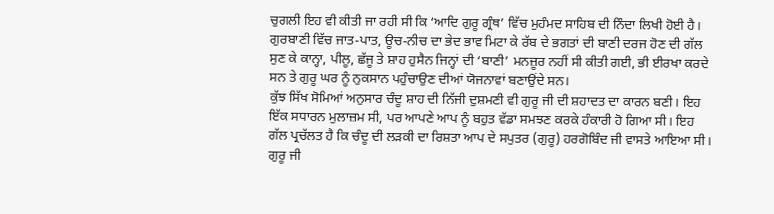ਚੁਗਲੀ ਇਹ ਵੀ ਕੀਤੀ ਜਾ ਰਹੀ ਸੀ ਕਿ ‘ਆਦਿ ਗੁਰੂ ਗ੍ਰੰਥ’ ਵਿੱਚ ਮੁਹੰਮਦ ਸਾਹਿਬ ਦੀ ਨਿੰਦਾ ਲਿਖੀ ਹੋਈ ਹੈ। ਗੁਰਬਾਣੀ ਵਿੱਚ ਜਾਤ-ਪਾਤ, ਊਚ-ਨੀਚ ਦਾ ਭੇਦ ਭਾਵ ਮਿਟਾ ਕੇ ਰੱਬ ਦੇ ਭਗਤਾਂ ਦੀ ਬਾਣੀ ਦਰਜ ਹੋਣ ਦੀ ਗੱਲ ਸੁਣ ਕੇ ਕਾਨ੍ਹਾ, ਪੀਲੂ, ਛੱਜੂ ਤੇ ਸ਼ਾਹ ਹੁਸੈਨ ਜਿਨ੍ਹਾਂ ਦੀ ‘ਬਾਣੀ’ ਮਨਜ਼ੂਰ ਨਹੀਂ ਸੀ ਕੀਤੀ ਗਈ, ਭੀ ਈਰਖਾ ਕਰਦੇ ਸਨ ਤੇ ਗੁਰੂ ਘਰ ਨੂੰ ਨੁਕਸਾਨ ਪਹੁੰਚਾਉਣ ਦੀਆਂ ਯੋਜਨਾਵਾਂ ਬਣਾਉਂਦੇ ਸਨ।
ਕੁੱਝ ਸਿੱਖ ਸੋਮਿਆਂ ਅਨੁਸਾਰ ਚੰਦੂ ਸ਼ਾਹ ਦੀ ਨਿੱਜੀ ਦੁਸ਼ਮਣੀ ਵੀ ਗੁਰੂ ਜੀ ਦੀ ਸ਼ਹਾਦਤ ਦਾ ਕਾਰਨ ਬਣੀ। ਇਹ ਇੱਕ ਸਧਾਰਨ ਮੁਲਾਜ਼ਮ ਸੀ, ਪਰ ਆਪਣੇ ਆਪ ਨੂੰ ਬਹੁਤ ਵੱਡਾ ਸਮਝਣ ਕਰਕੇ ਹੰਕਾਰੀ ਹੋ ਗਿਆ ਸੀ। ਇਹ ਗੱਲ ਪ੍ਰਚੱਲਤ ਹੈ ਕਿ ਚੰਦੂ ਦੀ ਲੜਕੀ ਦਾ ਰਿਸ਼ਤਾ ਆਪ ਦੇ ਸਪੁਤਰ (ਗੁਰੂ) ਹਰਗੋਬਿੰਦ ਜੀ ਵਾਸਤੇ ਆਇਆ ਸੀ। ਗੁਰੂ ਜੀ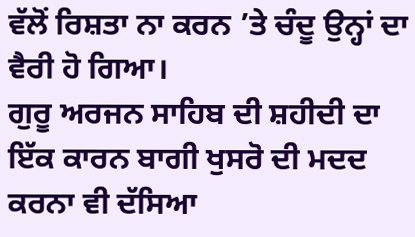ਵੱਲੋਂ ਰਿਸ਼ਤਾ ਨਾ ਕਰਨ ’ਤੇ ਚੰਦੂ ਉਨ੍ਹਾਂ ਦਾ ਵੈਰੀ ਹੋ ਗਿਆ।
ਗੁਰੂ ਅਰਜਨ ਸਾਹਿਬ ਦੀ ਸ਼ਹੀਦੀ ਦਾ ਇੱਕ ਕਾਰਨ ਬਾਗੀ ਖੁਸਰੋ ਦੀ ਮਦਦ ਕਰਨਾ ਵੀ ਦੱਸਿਆ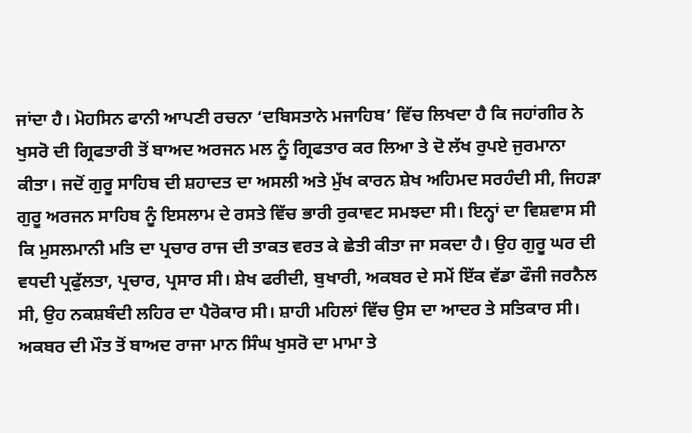ਜਾਂਦਾ ਹੈ। ਮੋਹਸਿਨ ਫਾਨੀ ਆਪਣੀ ਰਚਨਾ ‘ਦਬਿਸਤਾਨੇ ਮਜਾਹਿਬ’ ਵਿੱਚ ਲਿਖਦਾ ਹੈ ਕਿ ਜਹਾਂਗੀਰ ਨੇ ਖੁਸਰੋ ਦੀ ਗ੍ਰਿਫਤਾਰੀ ਤੋਂ ਬਾਅਦ ਅਰਜਨ ਮਲ ਨੂੰ ਗ੍ਰਿਫਤਾਰ ਕਰ ਲਿਆ ਤੇ ਦੋ ਲੱਖ ਰੁਪਏ ਜੁਰਮਾਨਾ ਕੀਤਾ। ਜਦੋਂ ਗੁਰੂ ਸਾਹਿਬ ਦੀ ਸ਼ਹਾਦਤ ਦਾ ਅਸਲੀ ਅਤੇ ਮੁੱਖ ਕਾਰਨ ਸ਼ੇਖ ਅਹਿਮਦ ਸਰਹੰਦੀ ਸੀ, ਜਿਹੜਾ ਗੁਰੂ ਅਰਜਨ ਸਾਹਿਬ ਨੂੰ ਇਸਲਾਮ ਦੇ ਰਸਤੇ ਵਿੱਚ ਭਾਰੀ ਰੁਕਾਵਟ ਸਮਝਦਾ ਸੀ। ਇਨ੍ਹਾਂ ਦਾ ਵਿਸ਼ਵਾਸ ਸੀ ਕਿ ਮੁਸਲਮਾਨੀ ਮਤਿ ਦਾ ਪ੍ਰਚਾਰ ਰਾਜ ਦੀ ਤਾਕਤ ਵਰਤ ਕੇ ਛੇਤੀ ਕੀਤਾ ਜਾ ਸਕਦਾ ਹੈ। ਉਹ ਗੁਰੂ ਘਰ ਦੀ ਵਧਦੀ ਪ੍ਰਫੁੱਲਤਾ, ਪ੍ਰਚਾਰ, ਪ੍ਰਸਾਰ ਸੀ। ਸ਼ੇਖ ਫਰੀਦੀ, ਬੁਖਾਰੀ, ਅਕਬਰ ਦੇ ਸਮੇਂ ਇੱਕ ਵੱਡਾ ਫੌਜੀ ਜਰਨੈਲ ਸੀ, ਉਹ ਨਕਸ਼ਬੰਦੀ ਲਹਿਰ ਦਾ ਪੈਰੋਕਾਰ ਸੀ। ਸ਼ਾਹੀ ਮਹਿਲਾਂ ਵਿੱਚ ਉਸ ਦਾ ਆਦਰ ਤੇ ਸਤਿਕਾਰ ਸੀ। ਅਕਬਰ ਦੀ ਮੌਤ ਤੋਂ ਬਾਅਦ ਰਾਜਾ ਮਾਨ ਸਿੰਘ ਖੁਸਰੋ ਦਾ ਮਾਮਾ ਤੇ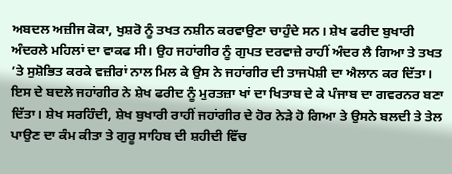ਅਬਦਲ ਅਜ਼ੀਜ ਕੋਕਾ, ਖੁਸ਼ਰੋ ਨੂੰ ਤਖਤ ਨਸ਼ੀਨ ਕਰਵਾਉਣਾ ਚਾਹੁੰਦੇ ਸਨ। ਸ਼ੇਖ ਫਰੀਦ ਬੁਖਾਰੀ ਅੰਦਰਲੇ ਮਹਿਲਾਂ ਦਾ ਵਾਕਫ ਸੀ। ਉਹ ਜਹਾਂਗੀਰ ਨੂੰ ਗੁਪਤ ਦਰਵਾਜ਼ੇ ਰਾਹੀਂ ਅੰਦਰ ਲੈ ਗਿਆ ਤੇ ਤਖਤ ’ਤੇ ਸੁਸ਼ੋਭਿਤ ਕਰਕੇ ਵਜ਼ੀਰਾਂ ਨਾਲ ਮਿਲ ਕੇ ਉਸ ਨੇ ਜਹਾਂਗੀਰ ਦੀ ਤਾਜਪੋਸ਼ੀ ਦਾ ਐਲਾਨ ਕਰ ਦਿੱਤਾ। ਇਸ ਦੇ ਬਦਲੇ ਜਹਾਂਗੀਰ ਨੇ ਸ਼ੇਖ ਫਰੀਦ ਨੂੰ ਮੁਰਤਜ਼ਾ ਖਾਂ ਦਾ ਖਿਤਾਬ ਦੇ ਕੇ ਪੰਜਾਬ ਦਾ ਗਵਰਨਰ ਬਣਾ ਦਿੱਤਾ। ਸ਼ੇਖ ਸਰਹਿੰਦੀ, ਸ਼ੇਖ ਬੁਖਾਰੀ ਰਾਹੀਂ ਜਹਾਂਗੀਰ ਦੇ ਹੋਰ ਨੇੜੇ ਹੋ ਗਿਆ ਤੇ ਉਸਨੇ ਬਲਦੀ ਤੇ ਤੇਲ ਪਾਉਣ ਦਾ ਕੰਮ ਕੀਤਾ ਤੇ ਗੁਰੂ ਸਾਹਿਬ ਦੀ ਸ਼ਹੀਦੀ ਵਿੱਚ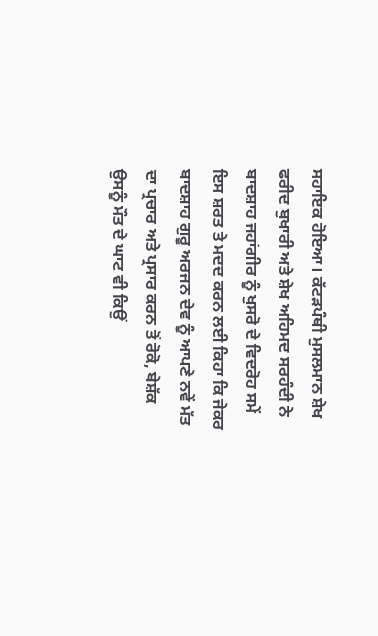ਸਹਾਇਕ ਹੋਇਆ। ਕੱਟੜਪੰਥੀ ਮੁਸਲਮਾਨ ਸ਼ੇਖ ਫਰੀਦ ਬੁਖਾਰੀ ਅਤੇ ਸ਼ੇਖ ਅਹਿਮਦ ਸਰਹੰਦੀ ਨੇ ਬਾਦਸ਼ਾਹ ਜਹਾਂਗੀਰ ਨੂੰ ਖੁਸਰੋ ਦੇ ਵਿਦਰੋਹ ਸਮੇਂ ਇਸ ਸ਼ਰਤ ਤੇ ਮਦਦ ਕਰਨ ਲਈ ਕਿਹਾ ਕਿ ਜੇਕਰ ਬਾਦਸ਼ਾਹ ਗੁਰੂ ਅਰਜਨ ਦੇਵ ਨੂੰ ਆਪਣੇ ਨਵੇਂ ਮੱਤ ਦਾ ਪ੍ਰਚਾਰ ਅਤੇ ਪ੍ਰਸਾਰ ਕਰਨ ਤੋਂ ਰੋਕੋ, ਬੇਸ਼ੱਕ ਉਸਨੂੰ ਮੌਤ ਦੇ ਘਾਟ ਵੀ ਕਿਉਂ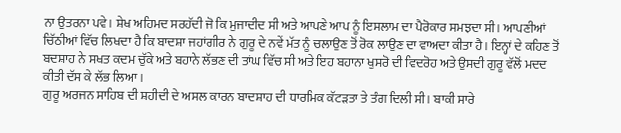ਨਾ ਉਤਰਨਾ ਪਵੇ। ਸ਼ੇਖ ਅਹਿਮਦ ਸਰਹੱਦੀ ਜੋ ਕਿ ਮੁਜਾਦੀਦ ਸੀ ਅਤੇ ਆਪਣੇ ਆਪ ਨੂੰ ਇਸਲਾਮ ਦਾ ਪੈਰੋਕਾਰ ਸਮਝਦਾ ਸੀ। ਆਪਣੀਆਂ ਚਿੱਠੀਆਂ ਵਿੱਚ ਲਿਖਦਾ ਹੈ ਕਿ ਬਾਦਸ਼ਾ ਜਹਾਂਗੀਰ ਨੇ ਗੁਰੂ ਦੇ ਨਵੇਂ ਮੱਤ ਨੂੰ ਚਲਾਉਣ ਤੋਂ ਰੋਕ ਲਾਉਣ ਦਾ ਵਾਅਦਾ ਕੀਤਾ ਹੈ। ਇਨ੍ਹਾਂ ਦੇ ਕਹਿਣ ਤੋਂ ਬਦਸ਼ਾਹ ਨੇ ਸਖਤ ਕਦਮ ਚੁੱਕੇ ਅਤੇ ਬਹਾਨੇ ਲੱਭਣ ਦੀ ਤਾਂਘ ਵਿੱਚ ਸੀ ਅਤੇ ਇਹ ਬਹਾਨਾ ਖੁਸਰੋ ਦੀ ਵਿਦਰੋਹ ਅਤੇ ਉਸਦੀ ਗੁਰੂ ਵੱਲੋਂ ਮਦਦ ਕੀਤੀ ਦੱਸ ਕੇ ਲੱਭ ਲਿਆ।
ਗੁਰੂ ਅਰਜਨ ਸਾਹਿਬ ਦੀ ਸ਼ਹੀਦੀ ਦੇ ਅਸਲ ਕਾਰਨ ਬਾਦਸ਼ਾਹ ਦੀ ਧਾਰਮਿਕ ਕੱਟੜਤਾ ਤੇ ਤੰਗ ਦਿਲੀ ਸੀ। ਬਾਕੀ ਸਾਰੇ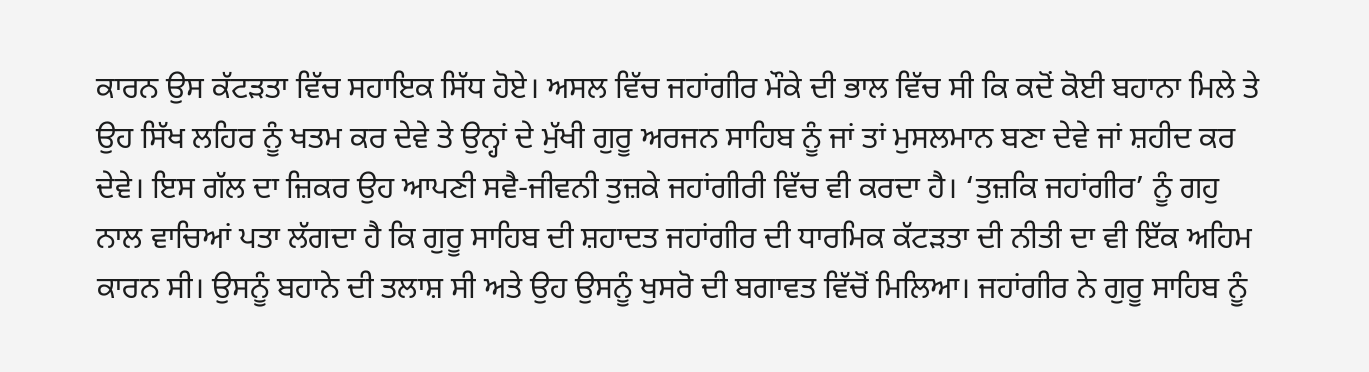ਕਾਰਨ ਉਸ ਕੱਟੜਤਾ ਵਿੱਚ ਸਹਾਇਕ ਸਿੱਧ ਹੋਏ। ਅਸਲ ਵਿੱਚ ਜਹਾਂਗੀਰ ਮੌਕੇ ਦੀ ਭਾਲ ਵਿੱਚ ਸੀ ਕਿ ਕਦੋਂ ਕੋਈ ਬਹਾਨਾ ਮਿਲੇ ਤੇ ਉਹ ਸਿੱਖ ਲਹਿਰ ਨੂੰ ਖਤਮ ਕਰ ਦੇਵੇ ਤੇ ਉਨ੍ਹਾਂ ਦੇ ਮੁੱਖੀ ਗੁਰੂ ਅਰਜਨ ਸਾਹਿਬ ਨੂੰ ਜਾਂ ਤਾਂ ਮੁਸਲਮਾਨ ਬਣਾ ਦੇਵੇ ਜਾਂ ਸ਼ਹੀਦ ਕਰ ਦੇਵੇ। ਇਸ ਗੱਲ ਦਾ ਜ਼ਿਕਰ ਉਹ ਆਪਣੀ ਸਵੈ-ਜੀਵਨੀ ਤੁਜ਼ਕੇ ਜਹਾਂਗੀਰੀ ਵਿੱਚ ਵੀ ਕਰਦਾ ਹੈ। ‘ਤੁਜ਼ਕਿ ਜਹਾਂਗੀਰ’ ਨੂੰ ਗਹੁ ਨਾਲ ਵਾਚਿਆਂ ਪਤਾ ਲੱਗਦਾ ਹੈ ਕਿ ਗੁਰੂ ਸਾਹਿਬ ਦੀ ਸ਼ਹਾਦਤ ਜਹਾਂਗੀਰ ਦੀ ਧਾਰਮਿਕ ਕੱਟੜਤਾ ਦੀ ਨੀਤੀ ਦਾ ਵੀ ਇੱਕ ਅਹਿਮ ਕਾਰਨ ਸੀ। ਉਸਨੂੰ ਬਹਾਨੇ ਦੀ ਤਲਾਸ਼ ਸੀ ਅਤੇ ਉਹ ਉਸਨੂੰ ਖੁਸਰੋ ਦੀ ਬਗਾਵਤ ਵਿੱਚੋਂ ਮਿਲਿਆ। ਜਹਾਂਗੀਰ ਨੇ ਗੁਰੂ ਸਾਹਿਬ ਨੂੰ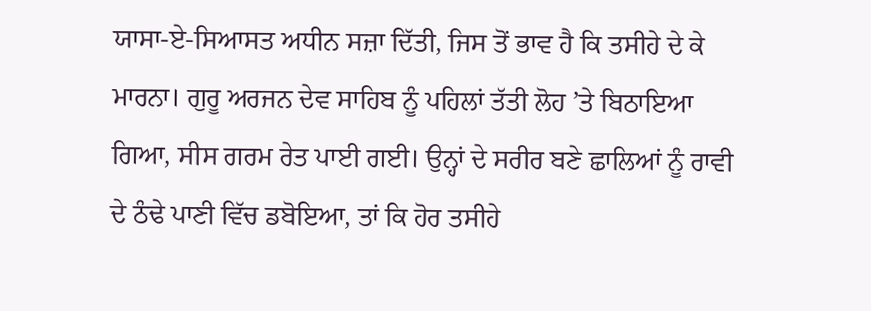ਯਾਸਾ-ਏ-ਸਿਆਸਤ ਅਧੀਨ ਸਜ਼ਾ ਦਿੱਤੀ, ਜਿਸ ਤੋਂ ਭਾਵ ਹੈ ਕਿ ਤਸੀਹੇ ਦੇ ਕੇ ਮਾਰਨਾ। ਗੁਰੂ ਅਰਜਨ ਦੇਵ ਸਾਹਿਬ ਨੂੰ ਪਹਿਲਾਂ ਤੱਤੀ ਲੋਹ ’ਤੇ ਬਿਠਾਇਆ ਗਿਆ, ਸੀਸ ਗਰਮ ਰੇਤ ਪਾਈ ਗਈ। ਉਨ੍ਹਾਂ ਦੇ ਸਰੀਰ ਬਣੇ ਛਾਲਿਆਂ ਨੂੰ ਰਾਵੀ ਦੇ ਠੰਢੇ ਪਾਣੀ ਵਿੱਚ ਡਬੋਇਆ, ਤਾਂ ਕਿ ਹੋਰ ਤਸੀਹੇ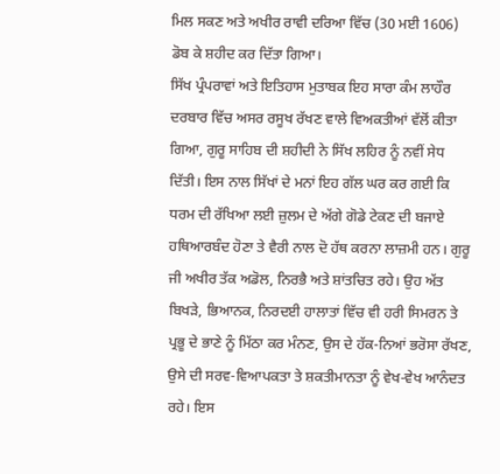ਮਿਲ ਸਕਣ ਅਤੇ ਅਖੀਰ ਰਾਵੀ ਦਰਿਆ ਵਿੱਚ (30 ਮਈ 1606) ਡੋਬ ਕੇ ਸ਼ਹੀਦ ਕਰ ਦਿੱਤਾ ਗਿਆ।
ਸਿੱਖ ਪ੍ਰੰਪਰਾਵਾਂ ਅਤੇ ਇਤਿਹਾਸ ਮੁਤਾਬਕ ਇਹ ਸਾਰਾ ਕੰਮ ਲਾਹੌਰ ਦਰਬਾਰ ਵਿੱਚ ਅਸਰ ਰਸੂਖ ਰੱਖਣ ਵਾਲੇ ਵਿਅਕਤੀਆਂ ਵੱਲੋਂ ਕੀਤਾ ਗਿਆ, ਗੁਰੂ ਸਾਹਿਬ ਦੀ ਸ਼ਹੀਦੀ ਨੇ ਸਿੱਖ ਲਹਿਰ ਨੂੰ ਨਵੀਂ ਸੇਧ ਦਿੱਤੀ। ਇਸ ਨਾਲ ਸਿੱਖਾਂ ਦੇ ਮਨਾਂ ਇਹ ਗੱਲ ਘਰ ਕਰ ਗਈ ਕਿ ਧਰਮ ਦੀ ਰੱਖਿਆ ਲਈ ਜ਼ੁਲਮ ਦੇ ਅੱਗੇ ਗੋਡੇ ਟੇਕਣ ਦੀ ਬਜਾਏ ਹਥਿਆਰਬੰਦ ਹੋਣਾ ਤੇ ਵੈਰੀ ਨਾਲ ਦੋ ਹੱਥ ਕਰਨਾ ਲਾਜ਼ਮੀ ਹਨ। ਗੁਰੂ ਜੀ ਅਖੀਰ ਤੱਕ ਅਡੋਲ, ਨਿਰਭੈ ਅਤੇ ਸ਼ਾਂਤਚਿਤ ਰਹੇ। ਉਹ ਅੱਤ ਬਿਖੜੇ, ਭਿਆਨਕ, ਨਿਰਦਈ ਹਾਲਾਤਾਂ ਵਿੱਚ ਵੀ ਹਰੀ ਸਿਮਰਨ ਤੇ ਪ੍ਰਭੂ ਦੇ ਭਾਣੇ ਨੂੰ ਮਿੱਠਾ ਕਰ ਮੰਨਣ, ਉਸ ਦੇ ਹੱਕ-ਨਿਆਂ ਭਰੋਸਾ ਰੱਖਣ, ਉਸੇ ਦੀ ਸਰਵ-ਵਿਆਪਕਤਾ ਤੇ ਸ਼ਕਤੀਮਾਨਤਾ ਨੂੰ ਵੇਖ-ਵੇਖ ਆਨੰਦਤ ਰਹੇ। ਇਸ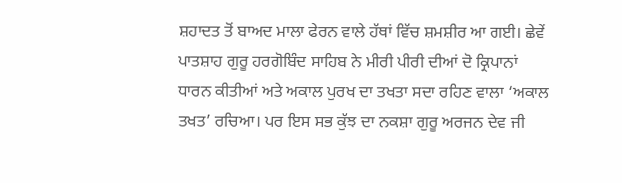ਸ਼ਹਾਦਤ ਤੋਂ ਬਾਅਦ ਮਾਲਾ ਫੇਰਨ ਵਾਲੇ ਹੱਥਾਂ ਵਿੱਚ ਸ਼ਮਸ਼ੀਰ ਆ ਗਈ। ਛੇਵੇਂ ਪਾਤਸ਼ਾਹ ਗੁਰੂ ਹਰਗੋਬਿੰਦ ਸਾਹਿਬ ਨੇ ਮੀਰੀ ਪੀਰੀ ਦੀਆਂ ਦੋ ਕ੍ਰਿਪਾਨਾਂ ਧਾਰਨ ਕੀਤੀਆਂ ਅਤੇ ਅਕਾਲ ਪੁਰਖ ਦਾ ਤਖਤਾ ਸਦਾ ਰਹਿਣ ਵਾਲਾ ‘ਅਕਾਲ ਤਖਤ’ ਰਚਿਆ। ਪਰ ਇਸ ਸਭ ਕੁੱਝ ਦਾ ਨਕਸ਼ਾ ਗੁਰੂ ਅਰਜਨ ਦੇਵ ਜੀ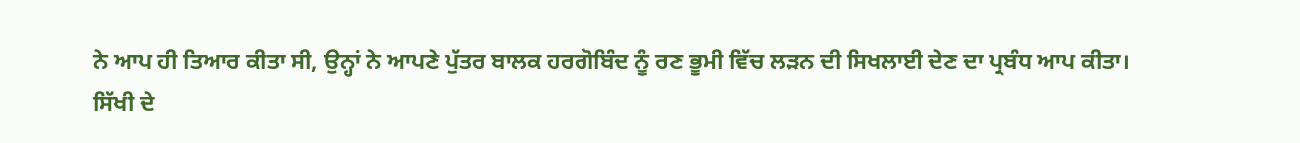ਨੇ ਆਪ ਹੀ ਤਿਆਰ ਕੀਤਾ ਸੀ, ਉਨ੍ਹਾਂ ਨੇ ਆਪਣੇ ਪੁੱਤਰ ਬਾਲਕ ਹਰਗੋਬਿੰਦ ਨੂੰ ਰਣ ਭੂਮੀ ਵਿੱਚ ਲੜਨ ਦੀ ਸਿਖਲਾਈ ਦੇਣ ਦਾ ਪ੍ਰਬੰਧ ਆਪ ਕੀਤਾ।
ਸਿੱਖੀ ਦੇ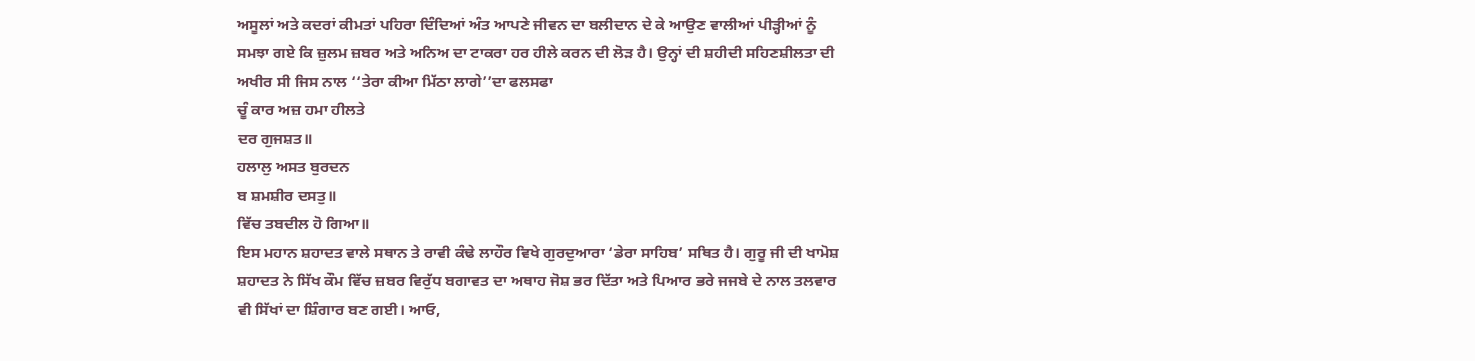ਅਸੂਲਾਂ ਅਤੇ ਕਦਰਾਂ ਕੀਮਤਾਂ ਪਹਿਰਾ ਦਿੰਦਿਆਂ ਅੰਤ ਆਪਣੇ ਜੀਵਨ ਦਾ ਬਲੀਦਾਨ ਦੇ ਕੇ ਆਉਣ ਵਾਲੀਆਂ ਪੀੜ੍ਹੀਆਂ ਨੂੰ ਸਮਝਾ ਗਏ ਕਿ ਜ਼ੁਲਮ ਜ਼ਬਰ ਅਤੇ ਅਨਿਅ ਦਾ ਟਾਕਰਾ ਹਰ ਹੀਲੇ ਕਰਨ ਦੀ ਲੋੜ ਹੈ। ਉਨ੍ਹਾਂ ਦੀ ਸ਼ਹੀਦੀ ਸਹਿਣਸ਼ੀਲਤਾ ਦੀ ਅਖੀਰ ਸੀ ਜਿਸ ਨਾਲ ‘‘ਤੇਰਾ ਕੀਆ ਮਿੱਠਾ ਲਾਗੇ’’ਦਾ ਫਲਸਫਾ
ਚੂੰ ਕਾਰ ਅਜ਼ ਹਮਾ ਹੀਲਤੇ
ਦਰ ਗੁਜਸ਼ਤ॥
ਹਲਾਲੁ ਅਸਤ ਬੁਰਦਨ
ਬ ਸ਼ਮਸ਼ੀਰ ਦਸਤੁ॥
ਵਿੱਚ ਤਬਦੀਲ ਹੋ ਗਿਆ॥
ਇਸ ਮਹਾਨ ਸ਼ਹਾਦਤ ਵਾਲੇ ਸਥਾਨ ਤੇ ਰਾਵੀ ਕੰਢੇ ਲਾਹੌਰ ਵਿਖੇ ਗੁਰਦੁਆਰਾ ‘ਡੇਰਾ ਸਾਹਿਬ’ ਸਥਿਤ ਹੈ। ਗੁਰੂ ਜੀ ਦੀ ਖਾਮੋਸ਼ ਸ਼ਹਾਦਤ ਨੇ ਸਿੱਖ ਕੌਮ ਵਿੱਚ ਜ਼ਬਰ ਵਿਰੁੱਧ ਬਗਾਵਤ ਦਾ ਅਥਾਹ ਜੋਸ਼ ਭਰ ਦਿੱਤਾ ਅਤੇ ਪਿਆਰ ਭਰੇ ਜਜਬੇ ਦੇ ਨਾਲ ਤਲਵਾਰ ਵੀ ਸਿੱਖਾਂ ਦਾ ਸ਼ਿੰਗਾਰ ਬਣ ਗਈ। ਆਓ,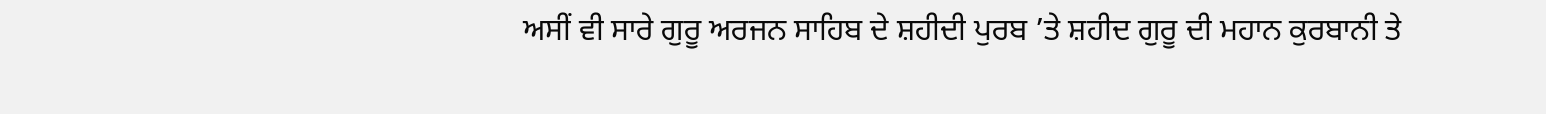ਅਸੀਂ ਵੀ ਸਾਰੇ ਗੁਰੂ ਅਰਜਨ ਸਾਹਿਬ ਦੇ ਸ਼ਹੀਦੀ ਪੁਰਬ ’ਤੇ ਸ਼ਹੀਦ ਗੁਰੂ ਦੀ ਮਹਾਨ ਕੁਰਬਾਨੀ ਤੇ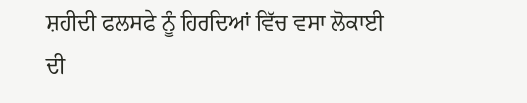ਸ਼ਹੀਦੀ ਫਲਸਫੇ ਨੂੰ ਹਿਰਦਿਆਂ ਵਿੱਚ ਵਸਾ ਲੋਕਾਈ ਦੀ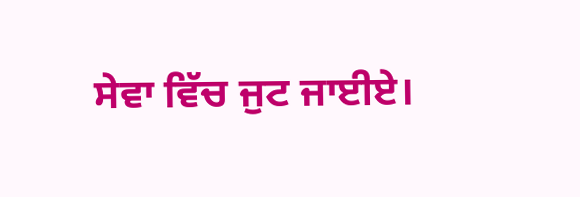ਸੇਵਾ ਵਿੱਚ ਜੁਟ ਜਾਈਏ।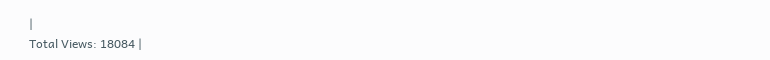|
Total Views: 18084 |